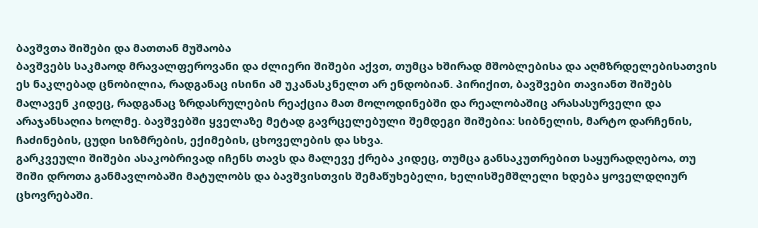ბავშვთა შიშები და მათთან მუშაობა
ბავშვებს საკმაოდ მრავალფეროვანი და ძლიერი შიშები აქვთ, თუმცა ხშირად მშობლებისა და აღმზრდელებისათვის ეს ნაკლებად ცნობილია, რადგანაც ისინი ამ უკანასკნელთ არ ენდობიან. პირიქით, ბავშვები თავიანთ შიშებს მალავენ კიდეც, რადგანაც ზრდასრულების რეაქცია მათ მოლოდინებში და რეალობაშიც არასასურველი და არაჯანსაღია ხოლმე. ბავშვებში ყველაზე მეტად გავრცელებული შემდეგი შიშებია: სიბნელის, მარტო დარჩენის, ჩაძინების, ცუდი სიზმრების, ექიმების, ცხოველების და სხვა.
გარკვეული შიშები ასაკობრივად იჩენს თავს და მალევე ქრება კიდეც, თუმცა განსაკუთრებით საყურადღებოა, თუ შიში დროთა განმავლობაში მატულობს და ბავშვისთვის შემაწუხებელი, ხელისშემშლელი ხდება ყოველდღიურ ცხოვრებაში.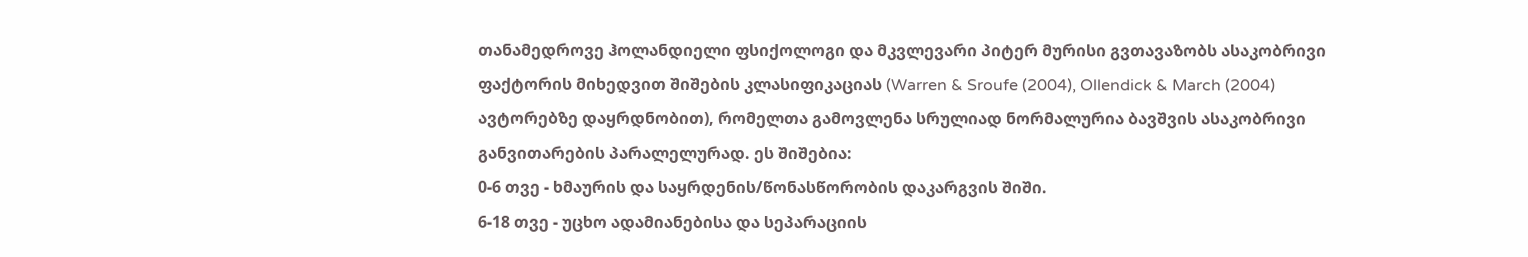თანამედროვე ჰოლანდიელი ფსიქოლოგი და მკვლევარი პიტერ მურისი გვთავაზობს ასაკობრივი ფაქტორის მიხედვით შიშების კლასიფიკაციას (Warren & Sroufe (2004), Ollendick & March (2004) ავტორებზე დაყრდნობით), რომელთა გამოვლენა სრულიად ნორმალურია ბავშვის ასაკობრივი განვითარების პარალელურად. ეს შიშებია:
0-6 თვე - ხმაურის და საყრდენის/წონასწორობის დაკარგვის შიში.
6-18 თვე - უცხო ადამიანებისა და სეპარაციის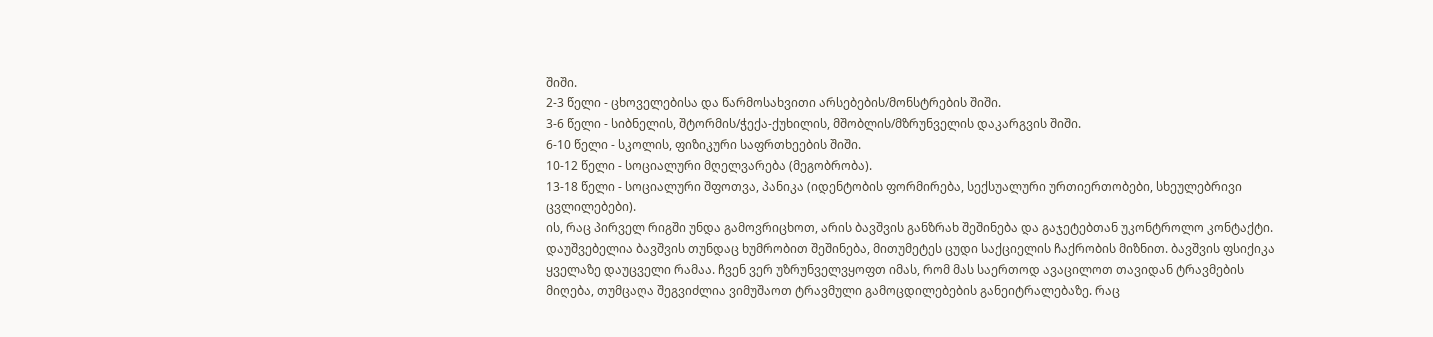შიში.
2-3 წელი - ცხოველებისა და წარმოსახვითი არსებების/მონსტრების შიში.
3-6 წელი - სიბნელის, შტორმის/ჭექა-ქუხილის, მშობლის/მზრუნველის დაკარგვის შიში.
6-10 წელი - სკოლის, ფიზიკური საფრთხეების შიში.
10-12 წელი - სოციალური მღელვარება (მეგობრობა).
13-18 წელი - სოციალური შფოთვა, პანიკა (იდენტობის ფორმირება, სექსუალური ურთიერთობები, სხეულებრივი ცვლილებები).
ის, რაც პირველ რიგში უნდა გამოვრიცხოთ, არის ბავშვის განზრახ შეშინება და გაჯეტებთან უკონტროლო კონტაქტი. დაუშვებელია ბავშვის თუნდაც ხუმრობით შეშინება, მითუმეტეს ცუდი საქციელის ჩაქრობის მიზნით. ბავშვის ფსიქიკა ყველაზე დაუცველი რამაა. ჩვენ ვერ უზრუნველვყოფთ იმას, რომ მას საერთოდ ავაცილოთ თავიდან ტრავმების მიღება, თუმცაღა შეგვიძლია ვიმუშაოთ ტრავმული გამოცდილებების განეიტრალებაზე. რაც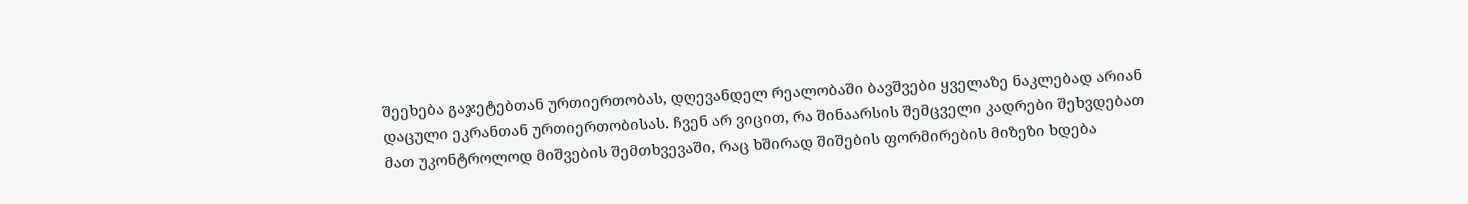შეეხება გაჯეტებთან ურთიერთობას, დღევანდელ რეალობაში ბავშვები ყველაზე ნაკლებად არიან დაცული ეკრანთან ურთიერთობისას. ჩვენ არ ვიცით, რა შინაარსის შემცველი კადრები შეხვდებათ მათ უკონტროლოდ მიშვების შემთხვევაში, რაც ხშირად შიშების ფორმირების მიზეზი ხდება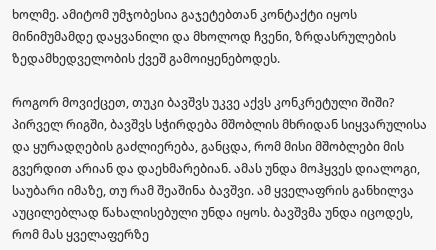ხოლმე. ამიტომ უმჯობესია გაჯეტებთან კონტაქტი იყოს მინიმუმამდე დაყვანილი და მხოლოდ ჩვენი, ზრდასრულების ზედამხედველობის ქვეშ გამოიყენებოდეს.

როგორ მოვიქცეთ, თუკი ბავშვს უკვე აქვს კონკრეტული შიში? პირველ რიგში, ბავშვს სჭირდება მშობლის მხრიდან სიყვარულისა და ყურადღების გაძლიერება, განცდა, რომ მისი მშობლები მის გვერდით არიან და დაეხმარებიან. ამას უნდა მოჰყვეს დიალოგი, საუბარი იმაზე, თუ რამ შეაშინა ბავშვი. ამ ყველაფრის განხილვა აუცილებლად წახალისებული უნდა იყოს. ბავშვმა უნდა იცოდეს, რომ მას ყველაფერზე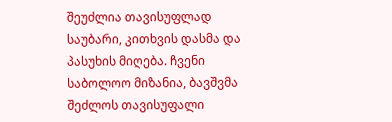შეუძლია თავისუფლად საუბარი, კითხვის დასმა და პასუხის მიღება. ჩვენი საბოლოო მიზანია, ბავშვმა შეძლოს თავისუფალი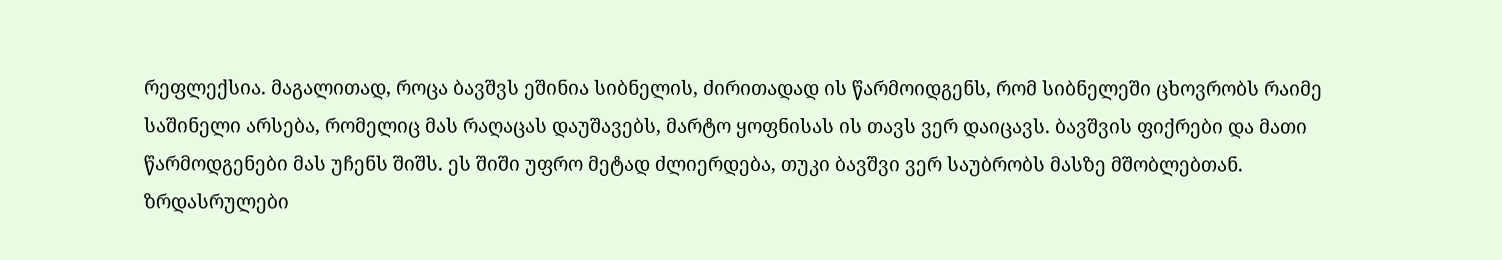რეფლექსია. მაგალითად, როცა ბავშვს ეშინია სიბნელის, ძირითადად ის წარმოიდგენს, რომ სიბნელეში ცხოვრობს რაიმე საშინელი არსება, რომელიც მას რაღაცას დაუშავებს, მარტო ყოფნისას ის თავს ვერ დაიცავს. ბავშვის ფიქრები და მათი წარმოდგენები მას უჩენს შიშს. ეს შიში უფრო მეტად ძლიერდება, თუკი ბავშვი ვერ საუბრობს მასზე მშობლებთან. ზრდასრულები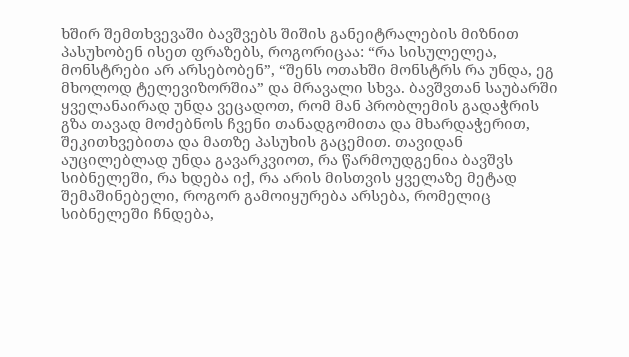ხშირ შემთხვევაში ბავშვებს შიშის განეიტრალების მიზნით პასუხობენ ისეთ ფრაზებს, როგორიცაა: “რა სისულელეა, მონსტრები არ არსებობენ”, “შენს ოთახში მონსტრს რა უნდა, ეგ მხოლოდ ტელევიზორშია” და მრავალი სხვა. ბავშვთან საუბარში ყველანაირად უნდა ვეცადოთ, რომ მან პრობლემის გადაჭრის გზა თავად მოძებნოს ჩვენი თანადგომითა და მხარდაჭერით, შეკითხვებითა და მათზე პასუხის გაცემით. თავიდან აუცილებლად უნდა გავარკვიოთ, რა წარმოუდგენია ბავშვს სიბნელეში, რა ხდება იქ, რა არის მისთვის ყველაზე მეტად შემაშინებელი, როგორ გამოიყურება არსება, რომელიც სიბნელეში ჩნდება,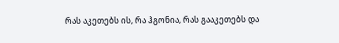რას აკეთებს ის, რა ჰგონია, რას გააკეთებს და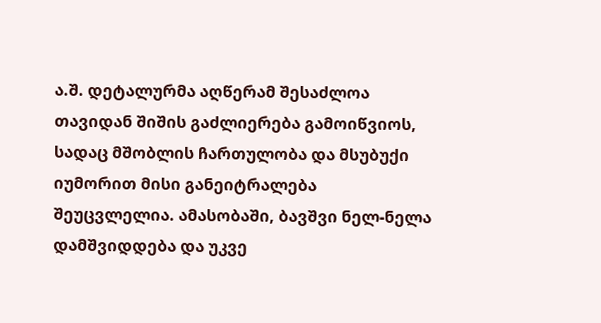ა.შ. დეტალურმა აღწერამ შესაძლოა თავიდან შიშის გაძლიერება გამოიწვიოს, სადაც მშობლის ჩართულობა და მსუბუქი იუმორით მისი განეიტრალება შეუცვლელია. ამასობაში, ბავშვი ნელ-ნელა დამშვიდდება და უკვე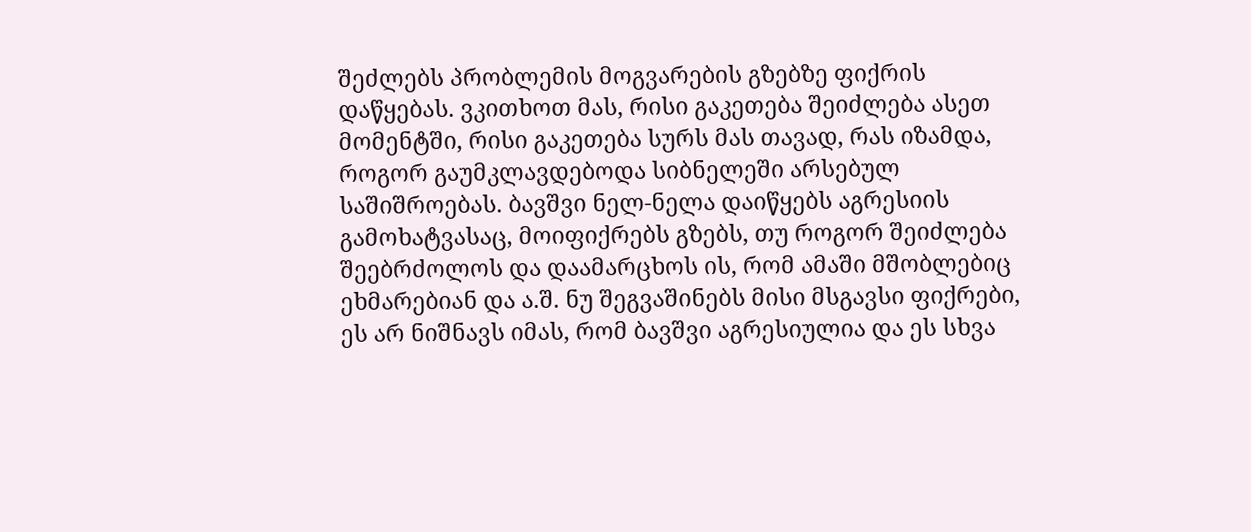შეძლებს პრობლემის მოგვარების გზებზე ფიქრის დაწყებას. ვკითხოთ მას, რისი გაკეთება შეიძლება ასეთ მომენტში, რისი გაკეთება სურს მას თავად, რას იზამდა, როგორ გაუმკლავდებოდა სიბნელეში არსებულ საშიშროებას. ბავშვი ნელ-ნელა დაიწყებს აგრესიის გამოხატვასაც, მოიფიქრებს გზებს, თუ როგორ შეიძლება შეებრძოლოს და დაამარცხოს ის, რომ ამაში მშობლებიც ეხმარებიან და ა.შ. ნუ შეგვაშინებს მისი მსგავსი ფიქრები, ეს არ ნიშნავს იმას, რომ ბავშვი აგრესიულია და ეს სხვა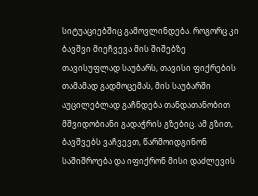სიტუაციებშიც გამოვლინდება. როგორც კი ბავშვი მიეჩვევა მის შიშებზე თავისუფლად საუბარს, თავისი ფიქრების თამამად გადმოცემას, მის საუბარში აუცილებლად გაჩნდება თანდათანობით მშვიდობიანი გადაჭრის გზებიც. ამ გზით, ბავშვებს ვაჩვევთ, წარმოიდგინონ საშიშროება და იფიქრონ მისი დაძლევის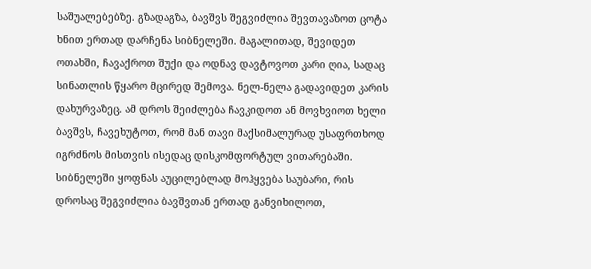საშუალებებზე. გზადაგზა, ბავშვს შეგვიძლია შევთავაზოთ ცოტა ხნით ერთად დარჩენა სიბნელეში. მაგალითად, შევიდეთ ოთახში, ჩავაქროთ შუქი და ოდნავ დავტოვოთ კარი ღია, სადაც სინათლის წყარო მცირედ შემოვა. ნელ-ნელა გადავიდეთ კარის დახურვაზეც. ამ დროს შეიძლება ჩავკიდოთ ან მოვხვიოთ ხელი ბავშვს, ჩავეხუტოთ, რომ მან თავი მაქსიმალურად უსაფრთხოდ იგრძნოს მისთვის ისედაც დისკომფორტულ ვითარებაში. სიბნელეში ყოფნას აუცილებლად მოჰყვება საუბარი, რის დროსაც შეგვიძლია ბავშვთან ერთად განვიხილოთ,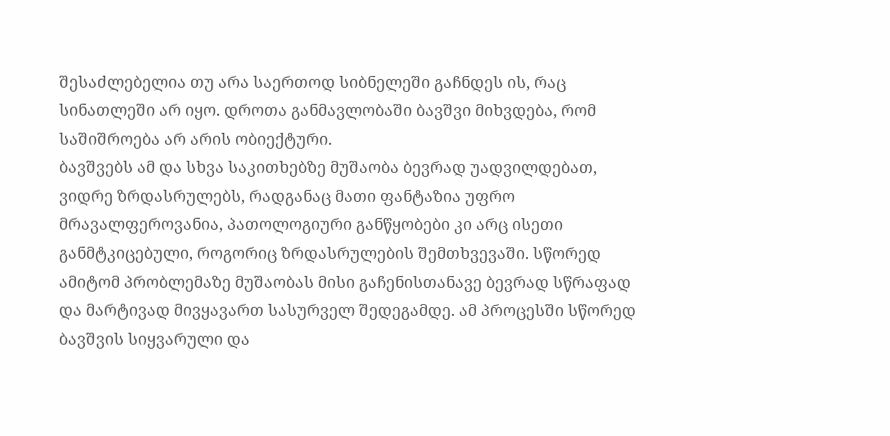შესაძლებელია თუ არა საერთოდ სიბნელეში გაჩნდეს ის, რაც სინათლეში არ იყო. დროთა განმავლობაში ბავშვი მიხვდება, რომ საშიშროება არ არის ობიექტური.
ბავშვებს ამ და სხვა საკითხებზე მუშაობა ბევრად უადვილდებათ, ვიდრე ზრდასრულებს, რადგანაც მათი ფანტაზია უფრო მრავალფეროვანია, პათოლოგიური განწყობები კი არც ისეთი განმტკიცებული, როგორიც ზრდასრულების შემთხვევაში. სწორედ ამიტომ პრობლემაზე მუშაობას მისი გაჩენისთანავე ბევრად სწრაფად და მარტივად მივყავართ სასურველ შედეგამდე. ამ პროცესში სწორედ ბავშვის სიყვარული და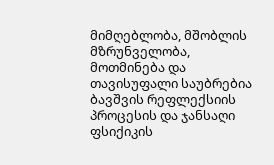მიმღებლობა, მშობლის მზრუნველობა, მოთმინება და თავისუფალი საუბრებია ბავშვის რეფლექსიის პროცესის და ჯანსაღი ფსიქიკის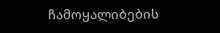ჩამოყალიბების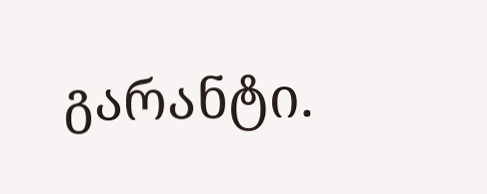გარანტი.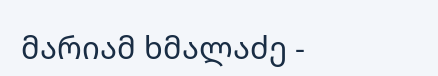მარიამ ხმალაძე -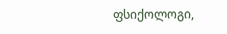ფსიქოლოგი,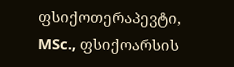ფსიქოთერაპევტი, MSc., ფსიქოარსის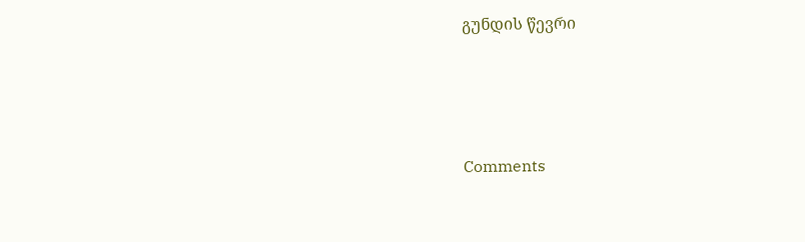გუნდის წევრი




Comments